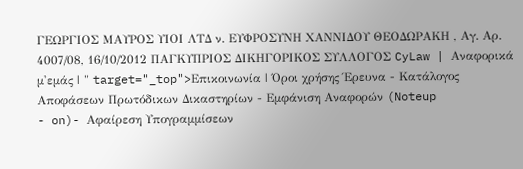ΓΕΩΡΓΙΟΣ ΜΑΥΡΟΣ ΥΙΟΙ ΛΤΔ ν. ΕΥΦΡΟΣΥΝΗ ΧΑΝΝΙΔΟΥ ΘΕΟΔΩΡΑΚΗ , Αγ. Αρ. 4007/08, 16/10/2012 ΠΑΓΚΥΠΡΙΟΣ ΔΙΚΗΓΟΡΙΚΟΣ ΣΥΛΛΟΓΟΣ CyLaw | Αναφορικά μ'εμάς | " target="_top">Επικοινωνία | Όροι χρήσης Έρευνα - Κατάλογος Αποφάσεων Πρωτόδικων Δικαστηρίων - Εμφάνιση Αναφορών (Noteup
- on)- Αφαίρεση Υπογραμμίσεων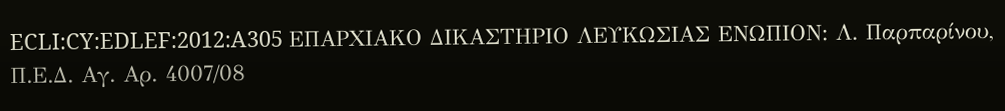ECLI:CY:EDLEF:2012:A305 ΕΠΑΡΧΙΑΚΟ ΔΙΚΑΣΤΗΡΙΟ ΛΕΥΚΩΣΙΑΣ ΕΝΩΠΙΟΝ: Λ. Παρπαρίνου, Π.Ε.Δ. Αγ. Αρ. 4007/08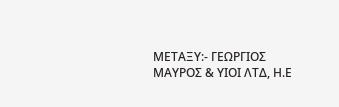ΜΕΤΑΞΥ:- ΓΕΩΡΓΙΟΣ ΜΑΥΡΟΣ & ΥΙΟΙ ΛΤΔ, Η.Ε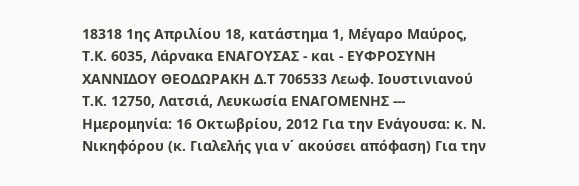18318 1ης Απριλίου 18, κατάστημα 1, Μέγαρο Μαύρος, Τ.Κ. 6035, Λάρνακα ΕΝΑΓΟΥΣΑΣ - και - ΕΥΦΡΟΣΥΝΗ ΧΑΝΝΙΔΟΥ ΘΕΟΔΩΡΑΚΗ Δ.Τ 706533 Λεωφ. Ιουστινιανού Τ.Κ. 12750, Λατσιά, Λευκωσία ΕΝΑΓΟΜΕΝΗΣ --- Ημερομηνία: 16 Οκτωβρίου, 2012 Για την Ενάγουσα: κ. Ν. Νικηφόρου (κ. Γιαλελής για ν΄ ακούσει απόφαση) Για την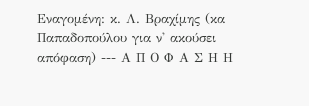Εναγομένη: κ. Λ. Βραχίμης (κα Παπαδοπούλου για ν' ακούσει απόφαση) --- Α Π Ο Φ Α Σ Η Η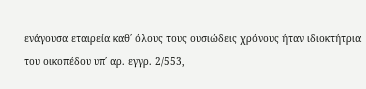ενάγουσα εταιρεία καθ΄ όλους τους ουσιώδεις χρόνους ήταν ιδιοκτήτρια του οικοπέδου υπ΄ αρ. εγγρ. 2/553,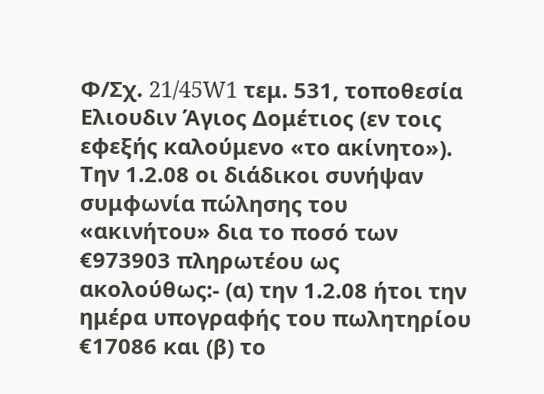Φ/Σχ. 21/45W1 τεμ. 531, τοποθεσία Ελιουδιν Άγιος Δομέτιος (εν τοις εφεξής καλούμενο «το ακίνητο»). Την 1.2.08 οι διάδικοι συνήψαν συμφωνία πώλησης του «ακινήτου» δια το ποσό των €973903 πληρωτέου ως ακολούθως:- (α) την 1.2.08 ήτοι την ημέρα υπογραφής του πωλητηρίου €17086 και (β) το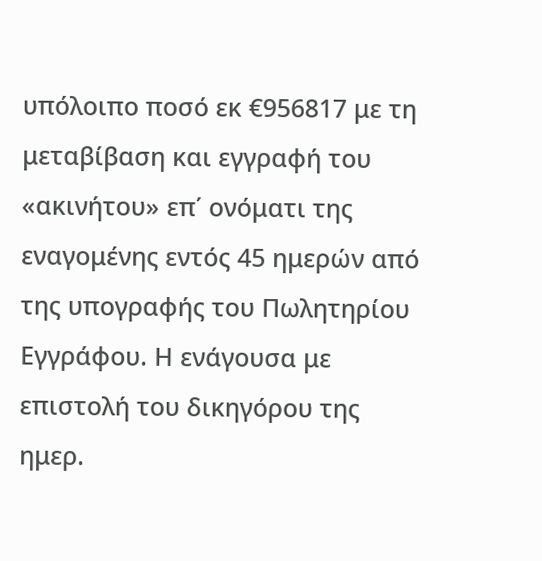υπόλοιπο ποσό εκ €956817 με τη μεταβίβαση και εγγραφή του «ακινήτου» επ΄ ονόματι της εναγομένης εντός 45 ημερών από της υπογραφής του Πωλητηρίου Εγγράφου. Η ενάγουσα με επιστολή του δικηγόρου της ημερ.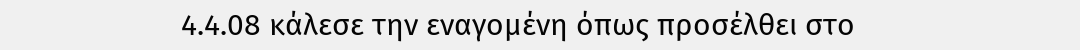4.4.08 κάλεσε την εναγομένη όπως προσέλθει στο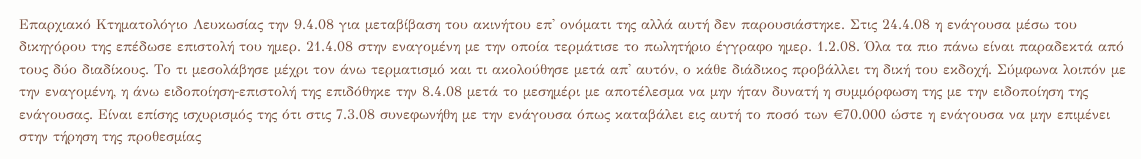Επαρχιακό Κτηματολόγιο Λευκωσίας την 9.4.08 για μεταβίβαση του ακινήτου επ' ονόματι της αλλά αυτή δεν παρουσιάστηκε. Στις 24.4.08 η ενάγουσα μέσω του δικηγόρου της επέδωσε επιστολή του ημερ. 21.4.08 στην εναγομένη με την οποία τερμάτισε το πωλητήριο έγγραφο ημερ. 1.2.08. Όλα τα πιο πάνω είναι παραδεκτά από τους δύο διαδίκους. Το τι μεσολάβησε μέχρι τον άνω τερματισμό και τι ακολούθησε μετά απ' αυτόν, ο κάθε διάδικος προβάλλει τη δική του εκδοχή. Σύμφωνα λοιπόν με την εναγομένη, η άνω ειδοποίηση-επιστολή της επιδόθηκε την 8.4.08 μετά το μεσημέρι με αποτέλεσμα να μην ήταν δυνατή η συμμόρφωση της με την ειδοποίηση της ενάγουσας. Είναι επίσης ισχυρισμός της ότι στις 7.3.08 συνεφωνήθη με την ενάγουσα όπως καταβάλει εις αυτή το ποσό των €70.000 ώστε η ενάγουσα να μην επιμένει στην τήρηση της προθεσμίας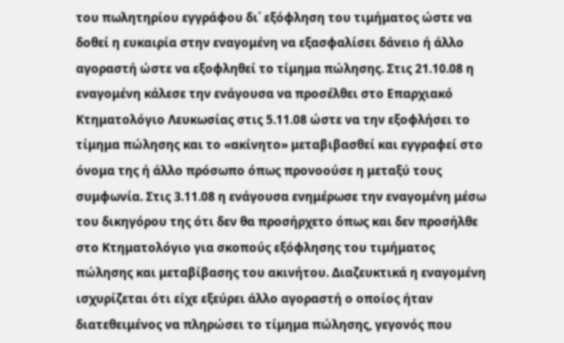του πωλητηρίου εγγράφου δι΄ εξόφληση του τιμήματος ώστε να δοθεί η ευκαιρία στην εναγομένη να εξασφαλίσει δάνειο ή άλλο αγοραστή ώστε να εξοφληθεί το τίμημα πώλησης. Στις 21.10.08 η εναγομένη κάλεσε την ενάγουσα να προσέλθει στο Επαρχιακό Κτηματολόγιο Λευκωσίας στις 5.11.08 ώστε να την εξοφλήσει το τίμημα πώλησης και το «ακίνητο» μεταβιβασθεί και εγγραφεί στο όνομα της ή άλλο πρόσωπο όπως προνοούσε η μεταξύ τους συμφωνία. Στις 3.11.08 η ενάγουσα ενημέρωσε την εναγομένη μέσω του δικηγόρου της ότι δεν θα προσήρχετο όπως και δεν προσήλθε στο Κτηματολόγιο για σκοπούς εξόφλησης του τιμήματος πώλησης και μεταβίβασης του ακινήτου. Διαζευκτικά η εναγομένη ισχυρίζεται ότι είχε εξεύρει άλλο αγοραστή ο οποίος ήταν διατεθειμένος να πληρώσει το τίμημα πώλησης, γεγονός που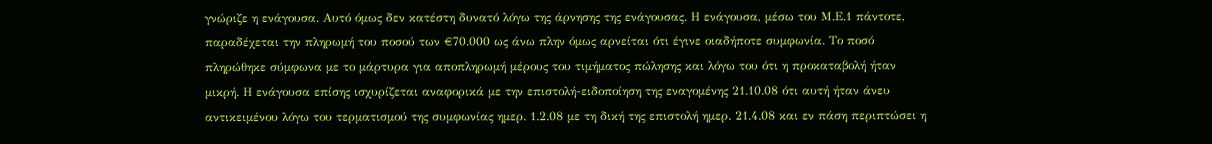γνώριζε η ενάγουσα. Αυτό όμως δεν κατέστη δυνατό λόγω της άρνησης της ενάγουσας. Η ενάγουσα, μέσω του Μ.Ε.1 πάντοτε, παραδέχεται την πληρωμή του ποσού των €70.000 ως άνω πλην όμως αρνείται ότι έγινε οιαδήποτε συμφωνία. Το ποσό πληρώθηκε σύμφωνα με το μάρτυρα για αποπληρωμή μέρους του τιμήματος πώλησης και λόγω του ότι η προκαταβολή ήταν μικρή. Η ενάγουσα επίσης ισχυρίζεται αναφορικά με την επιστολή-ειδοποίηση της εναγομένης 21.10.08 ότι αυτή ήταν άνευ αντικειμένου λόγω του τερματισμού της συμφωνίας ημερ. 1.2.08 με τη δική της επιστολή ημερ. 21.4.08 και εν πάση περιπτώσει η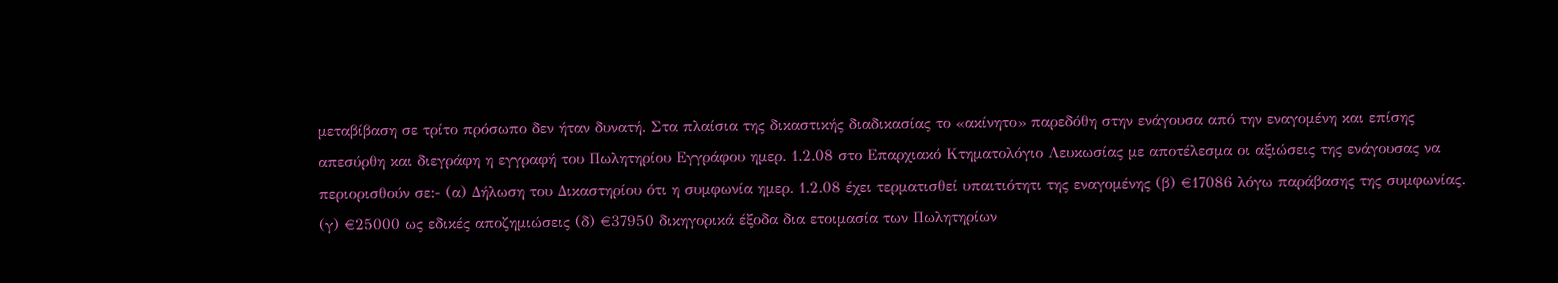μεταβίβαση σε τρίτο πρόσωπο δεν ήταν δυνατή. Στα πλαίσια της δικαστικής διαδικασίας το «ακίνητο» παρεδόθη στην ενάγουσα από την εναγομένη και επίσης απεσύρθη και διεγράφη η εγγραφή του Πωλητηρίου Εγγράφου ημερ. 1.2.08 στο Επαρχιακό Κτηματολόγιο Λευκωσίας με αποτέλεσμα οι αξιώσεις της ενάγουσας να περιορισθούν σε:- (α) Δήλωση του Δικαστηρίου ότι η συμφωνία ημερ. 1.2.08 έχει τερματισθεί υπαιτιότητι της εναγομένης (β) €17086 λόγω παράβασης της συμφωνίας. (γ) €25000 ως εδικές αποζημιώσεις (δ) €37950 δικηγορικά έξοδα δια ετοιμασία των Πωλητηρίων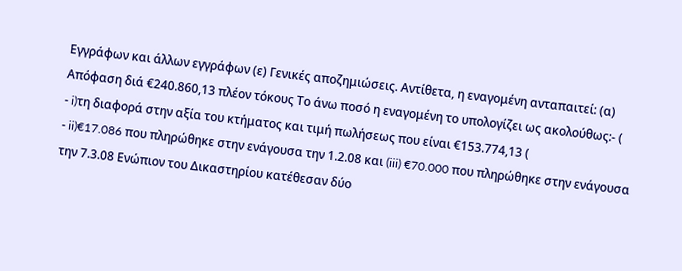Εγγράφων και άλλων εγγράφων (ε) Γενικές αποζημιώσεις. Αντίθετα, η εναγομένη ανταπαιτεί: (α) Απόφαση διά €240.860,13 πλέον τόκους Το άνω ποσό η εναγομένη το υπολογίζει ως ακολούθως:- (
- i)τη διαφορά στην αξία του κτήματος και τιμή πωλήσεως που είναι €153.774,13 (
- ii)€17.086 που πληρώθηκε στην ενάγουσα την 1.2.08 και (iii) €70.000 που πληρώθηκε στην ενάγουσα την 7.3.08 Ενώπιον του Δικαστηρίου κατέθεσαν δύο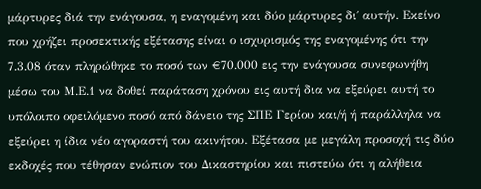μάρτυρες διά την ενάγουσα, η εναγομένη και δύο μάρτυρες δι΄ αυτήν. Εκείνο που χρήζει προσεκτικής εξέτασης είναι ο ισχυρισμός της εναγομένης ότι την 7.3.08 όταν πληρώθηκε το ποσό των €70.000 εις την ενάγουσα συνεφωνήθη μέσω του Μ.Ε.1 να δοθεί παράταση χρόνου εις αυτή δια να εξεύρει αυτή το υπόλοιπο οφειλόμενο ποσό από δάνειο της ΣΠΕ Γερίου και/ή ή παράλληλα να εξεύρει η ίδια νέο αγοραστή του ακινήτου. Εξέτασα με μεγάλη προσοχή τις δύο εκδοχές που τέθησαν ενώπιον του Δικαστηρίου και πιστεύω ότι η αλήθεια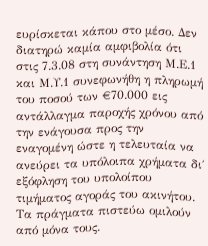ευρίσκεται κάπου στο μέσο. Δεν διατηρώ καμία αμφιβολία ότι στις 7.3.08 στη συνάντηση Μ.Ε.1 και Μ.Υ.1 συνεφωνήθη η πληρωμή του ποσού των €70.000 εις αντάλλαγμα παροχής χρόνου από την ενάγουσα προς την εναγομένη ώστε η τελευταία να ανεύρει τα υπόλοιπα χρήματα δι΄ εξόφληση του υπολοίπου τιμήματος αγοράς του ακινήτου. Τα πράγματα πιστεύω ομιλούν από μόνα τους.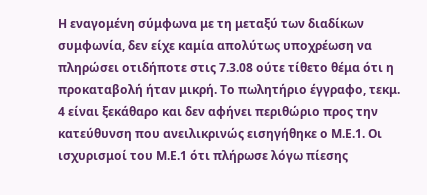Η εναγομένη σύμφωνα με τη μεταξύ των διαδίκων συμφωνία, δεν είχε καμία απολύτως υποχρέωση να πληρώσει οτιδήποτε στις 7.3.08 ούτε τίθετο θέμα ότι η προκαταβολή ήταν μικρή. Το πωλητήριο έγγραφο, τεκμ. 4 είναι ξεκάθαρο και δεν αφήνει περιθώριο προς την κατεύθυνση που ανειλικρινώς εισηγήθηκε ο Μ.Ε.1. Οι ισχυρισμοί του Μ.Ε.1 ότι πλήρωσε λόγω πίεσης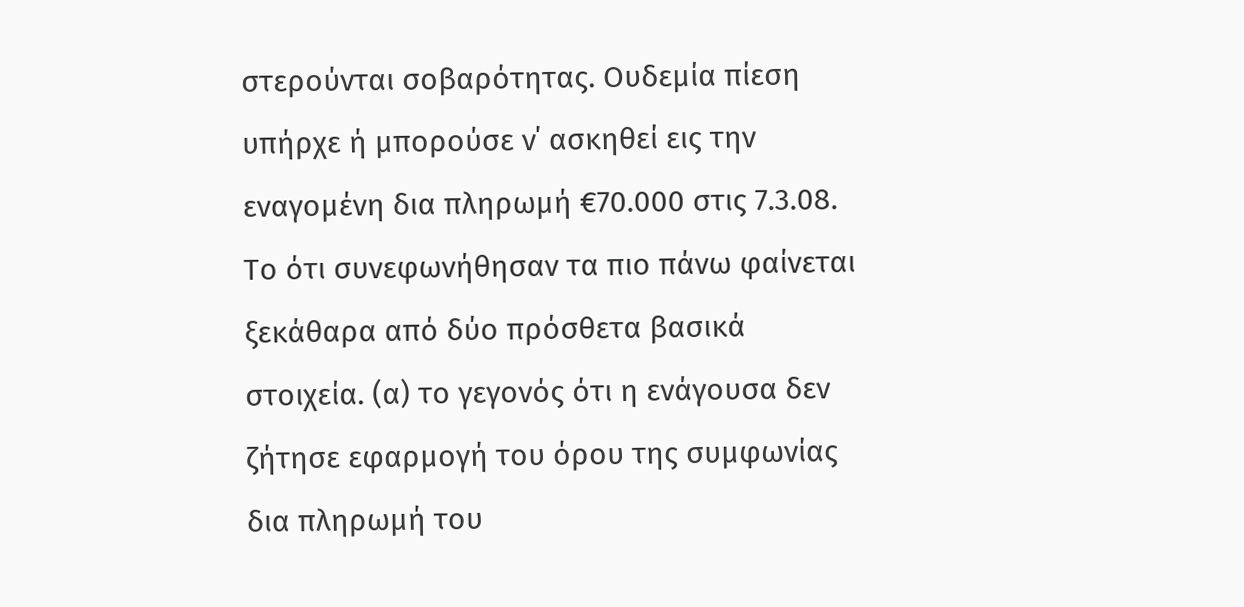στερούνται σοβαρότητας. Ουδεμία πίεση υπήρχε ή μπορούσε ν΄ ασκηθεί εις την εναγομένη δια πληρωμή €70.000 στις 7.3.08. Το ότι συνεφωνήθησαν τα πιο πάνω φαίνεται ξεκάθαρα από δύο πρόσθετα βασικά στοιχεία. (α) το γεγονός ότι η ενάγουσα δεν ζήτησε εφαρμογή του όρου της συμφωνίας δια πληρωμή του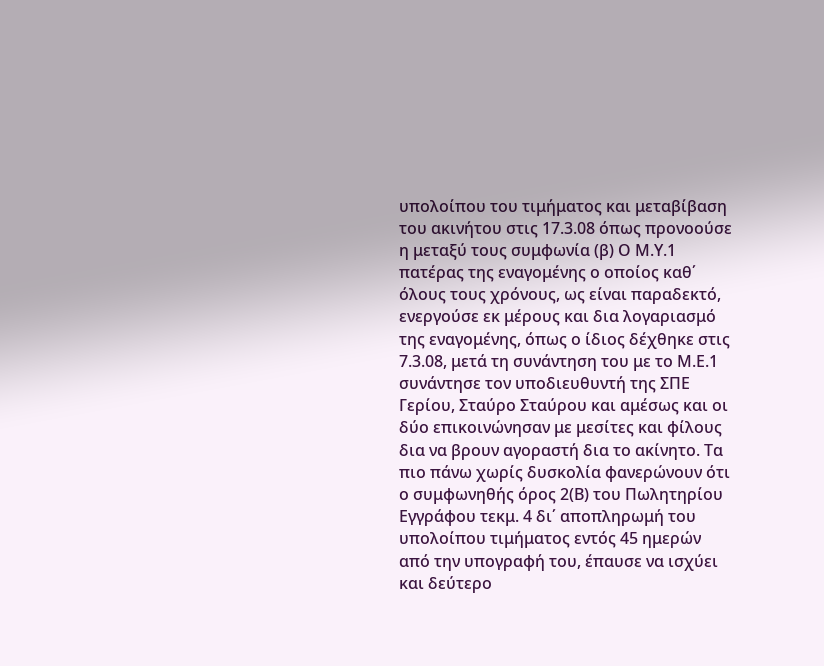υπολοίπου του τιμήματος και μεταβίβαση του ακινήτου στις 17.3.08 όπως προνοούσε η μεταξύ τους συμφωνία (β) Ο Μ.Υ.1 πατέρας της εναγομένης ο οποίος καθ΄ όλους τους χρόνους, ως είναι παραδεκτό, ενεργούσε εκ μέρους και δια λογαριασμό της εναγομένης, όπως ο ίδιος δέχθηκε στις 7.3.08, μετά τη συνάντηση του με το Μ.Ε.1 συνάντησε τον υποδιευθυντή της ΣΠΕ Γερίου, Σταύρο Σταύρου και αμέσως και οι δύο επικοινώνησαν με μεσίτες και φίλους δια να βρουν αγοραστή δια το ακίνητο. Τα πιο πάνω χωρίς δυσκολία φανερώνουν ότι ο συμφωνηθής όρος 2(Β) του Πωλητηρίου Εγγράφου τεκμ. 4 δι΄ αποπληρωμή του υπολοίπου τιμήματος εντός 45 ημερών από την υπογραφή του, έπαυσε να ισχύει και δεύτερο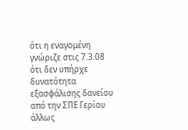ότι η εναγομένη γνώριζε στις 7.3.08 ότι δεν υπήρχε δυνατότητα εξασφάλισης δανείου από την ΣΠΕ Γερίου άλλως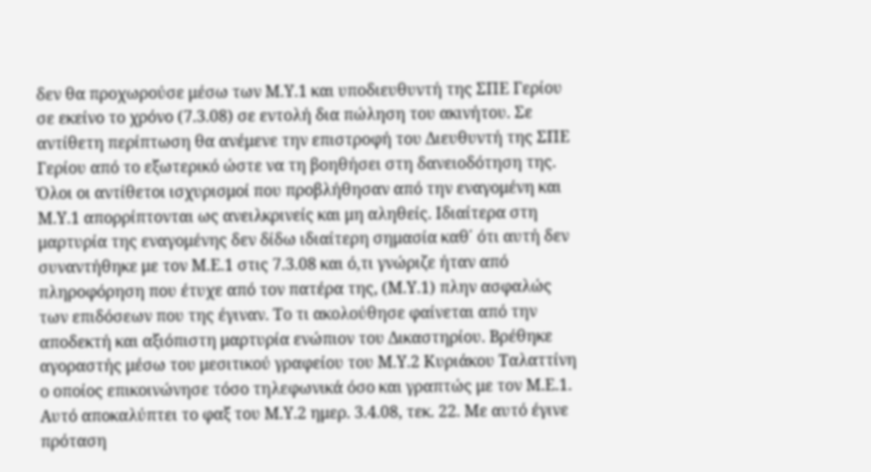δεν θα προχωρούσε μέσω των Μ.Υ.1 και υποδιευθυντή της ΣΠΕ Γερίου σε εκείνο το χρόνο (7.3.08) σε εντολή δια πώληση του ακινήτου. Σε αντίθετη περίπτωση θα ανέμενε την επιστροφή του Διευθυντή της ΣΠΕ Γερίου από το εξωτερικό ώστε να τη βοηθήσει στη δανειοδότηση της. Όλοι οι αντίθετοι ισχυρισμοί που προβλήθησαν από την εναγομένη και Μ.Υ.1 απορρίπτονται ως ανειλκρινείς και μη αληθείς. Ιδιαίτερα στη μαρτυρία της εναγομένης δεν δίδω ιδιαίτερη σημασία καθ΄ ότι αυτή δεν συναντήθηκε με τον Μ.Ε.1 στις 7.3.08 και ό,τι γνώριζε ήταν από πληροφόρηση που έτυχε από τον πατέρα της, (Μ.Υ.1) πλην ασφαλώς των επιδόσεων που της έγιναν. Το τι ακολούθησε φαίνεται από την αποδεκτή και αξιόπιστη μαρτυρία ενώπιον του Δικαστηρίου. Βρέθηκε αγοραστής μέσω του μεσιτικού γραφείου του Μ.Υ.2 Κυριάκου Ταλαττίνη ο οποίος επικοινώνησε τόσο τηλεφωνικά όσο και γραπτώς με τον Μ.Ε.1. Αυτό αποκαλύπτει το φαξ του Μ.Υ.2 ημερ. 3.4.08, τεκ. 22. Με αυτό έγινε πρόταση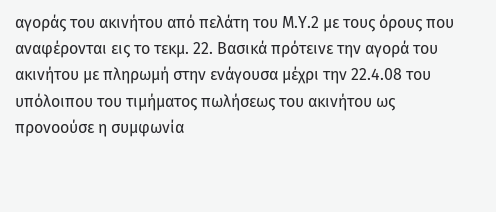αγοράς του ακινήτου από πελάτη του Μ.Υ.2 με τους όρους που αναφέρονται εις το τεκμ. 22. Βασικά πρότεινε την αγορά του ακινήτου με πληρωμή στην ενάγουσα μέχρι την 22.4.08 του υπόλοιπου του τιμήματος πωλήσεως του ακινήτου ως προνοούσε η συμφωνία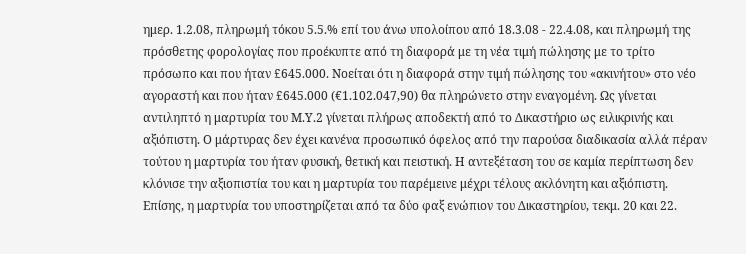ημερ. 1.2.08, πληρωμή τόκου 5.5.% επί του άνω υπολοίπου από 18.3.08 - 22.4.08, και πληρωμή της πρόσθετης φορολογίας που προέκυπτε από τη διαφορά με τη νέα τιμή πώλησης με το τρίτο πρόσωπο και που ήταν £645.000. Νοείται ότι η διαφορά στην τιμή πώλησης του «ακινήτου» στο νέο αγοραστή και που ήταν £645.000 (€1.102.047,90) θα πληρώνετο στην εναγομένη. Ως γίνεται αντιληπτό η μαρτυρία του Μ.Υ.2 γίνεται πλήρως αποδεκτή από το Δικαστήριο ως ειλικρινής και αξιόπιστη. Ο μάρτυρας δεν έχει κανένα προσωπικό όφελος από την παρούσα διαδικασία αλλά πέραν τούτου η μαρτυρία του ήταν φυσική, θετική και πειστική. Η αντεξέταση του σε καμία περίπτωση δεν κλόνισε την αξιοπιστία του και η μαρτυρία του παρέμεινε μέχρι τέλους ακλόνητη και αξιόπιστη. Επίσης, η μαρτυρία του υποστηρίζεται από τα δύο φαξ ενώπιον του Δικαστηρίου, τεκμ. 20 και 22.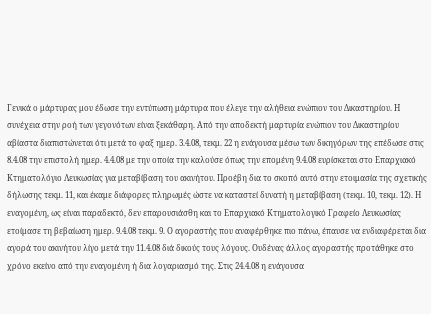Γενικά ο μάρτυρας μου έδωσε την εντύπωση μάρτυρα που έλεγε την αλήθεια ενώπιον του Δικαστηρίου. Η συνέχεια στην ροή των γεγονότων είναι ξεκάθαρη. Από την αποδεκτή μαρτυρία ενώπιον του Δικαστηρίου αβίαστα διαπιστώνεται ότι μετά το φαξ ημερ. 3.4.08, τεκμ. 22 η ενάγουσα μέσω των δικηγόρων της επέδωσε στις 8.4.08 την επιστολή ημερ. 4.4.08 με την οποία την καλούσε όπως την επομένη 9.4.08 ευρίσκεται στο Επαρχιακό Κτηματολόγιο Λευκωσίας για μεταβίβαση του ακινήτου. Προέβη δια το σκοπό αυτό στην ετοιμασία της σχετικής δήλωσης τεκμ. 11, και έκαμε διάφορες πληρωμές ώστε να καταστεί δυνατή η μεταβίβαση (τεκμ. 10, τεκμ. 12). Η εναγομένη, ως είναι παραδεκτό, δεν επαρουσιάσθη και το Επαρχιακό Κτηματολογικό Γραφείο Λευκωσίας ετοίμασε τη βεβαίωση ημερ. 9.4.08 τεκμ. 9. Ο αγοραστής που αναφέρθηκε πιο πάνω, έπαυσε να ενδιαφέρεται δια αγορά του ακινήτου λίγο μετά την 11.4.08 διά δικούς τους λόγους. Ουδένας άλλος αγοραστής προτάθηκε στο χρόνο εκείνο από την εναγομένη ή δια λογαριασμό της. Στις 24.4.08 η ενάγουσα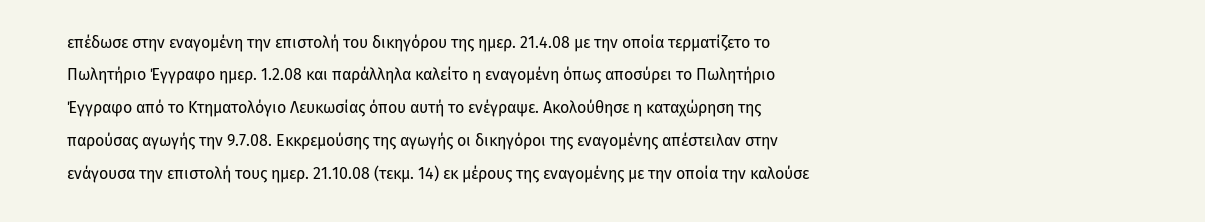επέδωσε στην εναγομένη την επιστολή του δικηγόρου της ημερ. 21.4.08 με την οποία τερματίζετο το Πωλητήριο Έγγραφο ημερ. 1.2.08 και παράλληλα καλείτο η εναγομένη όπως αποσύρει το Πωλητήριο Έγγραφο από το Κτηματολόγιο Λευκωσίας όπου αυτή το ενέγραψε. Ακολούθησε η καταχώρηση της παρούσας αγωγής την 9.7.08. Εκκρεμούσης της αγωγής οι δικηγόροι της εναγομένης απέστειλαν στην ενάγουσα την επιστολή τους ημερ. 21.10.08 (τεκμ. 14) εκ μέρους της εναγομένης με την οποία την καλούσε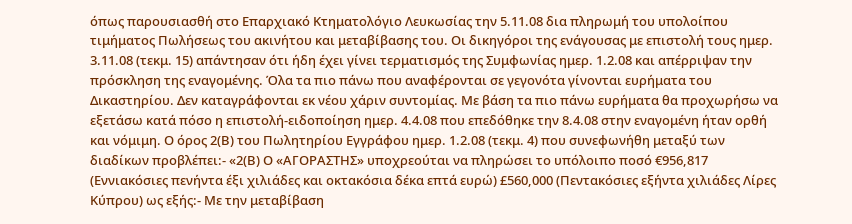όπως παρουσιασθή στο Επαρχιακό Κτηματολόγιο Λευκωσίας την 5.11.08 δια πληρωμή του υπολοίπου τιμήματος Πωλήσεως του ακινήτου και μεταβίβασης του. Οι δικηγόροι της ενάγουσας με επιστολή τους ημερ. 3.11.08 (τεκμ. 15) απάντησαν ότι ήδη έχει γίνει τερματισμός της Συμφωνίας ημερ. 1.2.08 και απέρριψαν την πρόσκληση της εναγομένης. Όλα τα πιο πάνω που αναφέρονται σε γεγονότα γίνονται ευρήματα του Δικαστηρίου. Δεν καταγράφονται εκ νέου χάριν συντομίας. Με βάση τα πιο πάνω ευρήματα θα προχωρήσω να εξετάσω κατά πόσο η επιστολή-ειδοποίηση ημερ. 4.4.08 που επεδόθηκε την 8.4.08 στην εναγομένη ήταν ορθή και νόμιμη. Ο όρος 2(Β) του Πωλητηρίου Εγγράφου ημερ. 1.2.08 (τεκμ. 4) που συνεφωνήθη μεταξύ των διαδίκων προβλέπει:- «2(Β) Ο «ΑΓΟΡΑΣΤΗΣ» υποχρεούται να πληρώσει το υπόλοιπο ποσό €956,817 (Εννιακόσιες πενήντα έξι χιλιάδες και οκτακόσια δέκα επτά ευρώ) £560,000 (Πεντακόσιες εξήντα χιλιάδες Λίρες Κύπρου) ως εξής:- Με την μεταβίβαση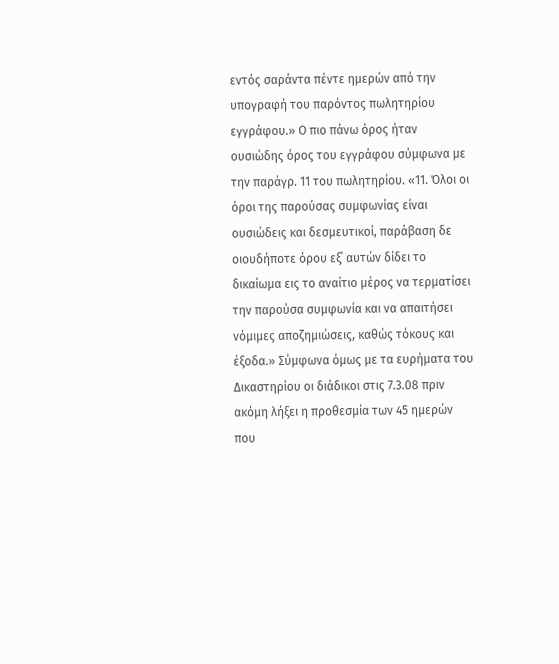εντός σαράντα πέντε ημερών από την υπογραφή του παρόντος πωλητηρίου εγγράφου.» Ο πιο πάνω όρος ήταν ουσιώδης όρος του εγγράφου σύμφωνα με την παράγρ. 11 του πωλητηρίου. «11. Όλοι οι όροι της παρούσας συμφωνίας είναι ουσιώδεις και δεσμευτικοί, παράβαση δε οιουδήποτε όρου εξ΄ αυτών δίδει το δικαίωμα εις το αναίτιο μέρος να τερματίσει την παρούσα συμφωνία και να απαιτήσει νόμιμες αποζημιώσεις, καθώς τόκους και έξοδα.» Σύμφωνα όμως με τα ευρήματα του Δικαστηρίου οι διάδικοι στις 7.3.08 πριν ακόμη λήξει η προθεσμία των 45 ημερών που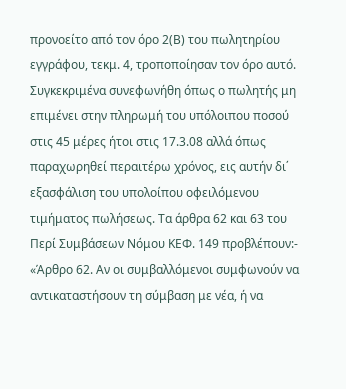προνοείτο από τον όρο 2(Β) του πωλητηρίου εγγράφου, τεκμ. 4, τροποποίησαν τον όρο αυτό. Συγκεκριμένα συνεφωνήθη όπως ο πωλητής μη επιμένει στην πληρωμή του υπόλοιπου ποσού στις 45 μέρες ήτοι στις 17.3.08 αλλά όπως παραχωρηθεί περαιτέρω χρόνος, εις αυτήν δι΄ εξασφάλιση του υπολοίπου οφειλόμενου τιμήματος πωλήσεως. Τα άρθρα 62 και 63 του Περί Συμβάσεων Νόμου ΚΕΦ. 149 προβλέπουν:- «Άρθρο 62. Αν οι συμβαλλόμενοι συμφωνούν να αντικαταστήσουν τη σύμβαση με νέα, ή να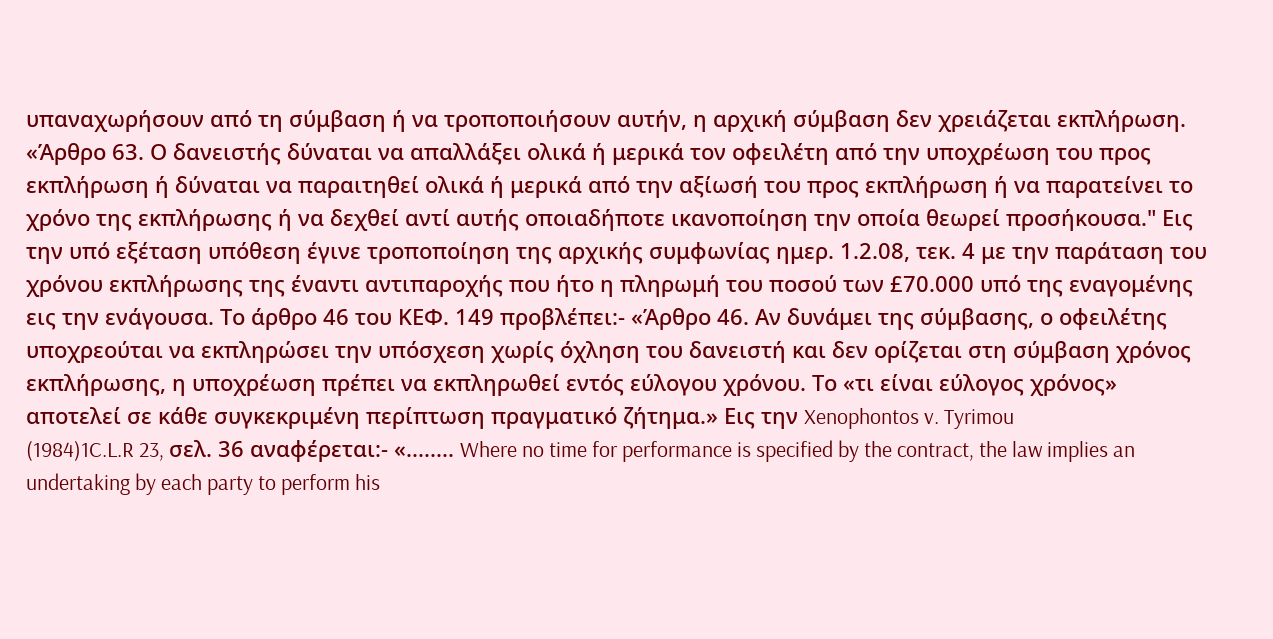υπαναχωρήσουν από τη σύμβαση ή να τροποποιήσουν αυτήν, η αρχική σύμβαση δεν χρειάζεται εκπλήρωση. «Άρθρο 63. Ο δανειστής δύναται να απαλλάξει ολικά ή μερικά τον οφειλέτη από την υποχρέωση του προς εκπλήρωση ή δύναται να παραιτηθεί ολικά ή μερικά από την αξίωσή του προς εκπλήρωση ή να παρατείνει το χρόνο της εκπλήρωσης ή να δεχθεί αντί αυτής οποιαδήποτε ικανοποίηση την οποία θεωρεί προσήκουσα." Εις την υπό εξέταση υπόθεση έγινε τροποποίηση της αρχικής συμφωνίας ημερ. 1.2.08, τεκ. 4 με την παράταση του χρόνου εκπλήρωσης της έναντι αντιπαροχής που ήτο η πληρωμή του ποσού των £70.000 υπό της εναγομένης εις την ενάγουσα. Το άρθρο 46 του ΚΕΦ. 149 προβλέπει:- «Άρθρο 46. Αν δυνάμει της σύμβασης, ο οφειλέτης υποχρεούται να εκπληρώσει την υπόσχεση χωρίς όχληση του δανειστή και δεν ορίζεται στη σύμβαση χρόνος εκπλήρωσης, η υποχρέωση πρέπει να εκπληρωθεί εντός εύλογου χρόνου. Το «τι είναι εύλογος χρόνος» αποτελεί σε κάθε συγκεκριμένη περίπτωση πραγματικό ζήτημα.» Εις την Xenophontos v. Tyrimou
(1984)1C.L.R 23, σελ. 36 αναφέρεται:- «........ Where no time for performance is specified by the contract, the law implies an undertaking by each party to perform his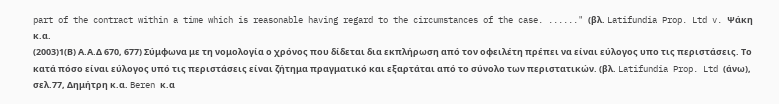part of the contract within a time which is reasonable having regard to the circumstances of the case. ......" (βλ. Latifundia Prop. Ltd v. Ψάκη κ.α.
(2003)1(Β) Α.Α.Δ 670, 677) Σύμφωνα με τη νομολογία ο χρόνος που δίδεται δια εκπλήρωση από τον οφειλέτη πρέπει να είναι εύλογος υπο τις περιστάσεις. Το κατά πόσο είναι εύλογος υπό τις περιστάσεις είναι ζήτημα πραγματικό και εξαρτάται από το σύνολο των περιστατικών. (βλ. Latifundia Prop. Ltd (άνω), σελ.77, Δημήτρη κ.α. Beren κ.α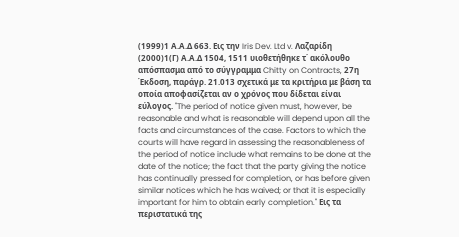(1999)1 Α.Α.Δ 663. Εις την Iris Dev. Ltd v. Λαζαρίδη
(2000)1(Γ) Α.Α.Δ 1504, 1511 υιοθετήθηκε τ΄ ακόλουθο απόσπασμα από το σύγγραμμα Chitty on Contracts, 27η Έκδοση, παράγρ. 21.013 σχετικά με τα κριτήρια με βάση τα οποία αποφασίζεται αν ο χρόνος που δίδεται είναι εύλογος. "The period of notice given must, however, be reasonable and what is reasonable will depend upon all the facts and circumstances of the case. Factors to which the courts will have regard in assessing the reasonableness of the period of notice include what remains to be done at the date of the notice; the fact that the party giving the notice has continually pressed for completion, or has before given similar notices which he has waived; or that it is especially important for him to obtain early completion." Εις τα περιστατικά της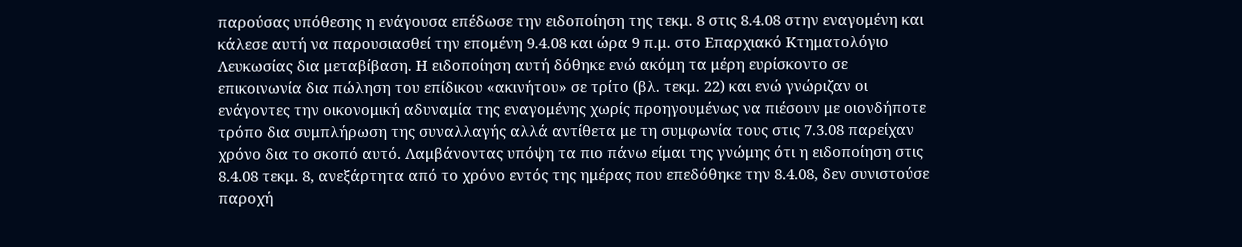παρούσας υπόθεσης η ενάγουσα επέδωσε την ειδοποίηση της τεκμ. 8 στις 8.4.08 στην εναγομένη και κάλεσε αυτή να παρουσιασθεί την επομένη 9.4.08 και ώρα 9 π.μ. στο Επαρχιακό Κτηματολόγιο Λευκωσίας δια μεταβίβαση. Η ειδοποίηση αυτή δόθηκε ενώ ακόμη τα μέρη ευρίσκοντο σε επικοινωνία δια πώληση του επίδικου «ακινήτου» σε τρίτο (βλ. τεκμ. 22) και ενώ γνώριζαν οι ενάγοντες την οικονομική αδυναμία της εναγομένης χωρίς προηγουμένως να πιέσουν με οιονδήποτε τρόπο δια συμπλήρωση της συναλλαγής αλλά αντίθετα με τη συμφωνία τους στις 7.3.08 παρείχαν χρόνο δια το σκοπό αυτό. Λαμβάνοντας υπόψη τα πιο πάνω είμαι της γνώμης ότι η ειδοποίηση στις 8.4.08 τεκμ. 8, ανεξάρτητα από το χρόνο εντός της ημέρας που επεδόθηκε την 8.4.08, δεν συνιστούσε παροχή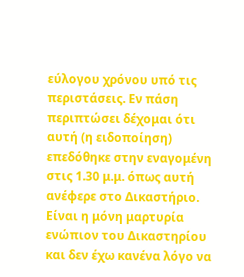εύλογου χρόνου υπό τις περιστάσεις. Εν πάση περιπτώσει δέχομαι ότι αυτή (η ειδοποίηση) επεδόθηκε στην εναγομένη στις 1.30 μ.μ. όπως αυτή ανέφερε στο Δικαστήριο. Είναι η μόνη μαρτυρία ενώπιον του Δικαστηρίου και δεν έχω κανένα λόγο να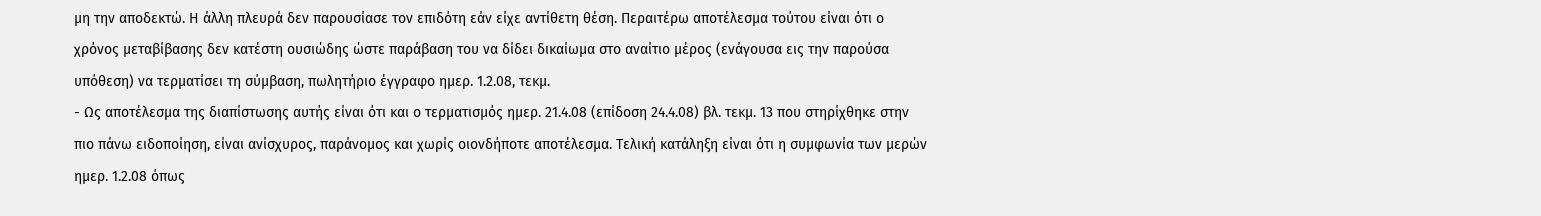μη την αποδεκτώ. Η άλλη πλευρά δεν παρουσίασε τον επιδότη εάν είχε αντίθετη θέση. Περαιτέρω αποτέλεσμα τούτου είναι ότι ο χρόνος μεταβίβασης δεν κατέστη ουσιώδης ώστε παράβαση του να δίδει δικαίωμα στο αναίτιο μέρος (ενάγουσα εις την παρούσα υπόθεση) να τερματίσει τη σύμβαση, πωλητήριο έγγραφο ημερ. 1.2.08, τεκμ.
- Ως αποτέλεσμα της διαπίστωσης αυτής είναι ότι και ο τερματισμός ημερ. 21.4.08 (επίδοση 24.4.08) βλ. τεκμ. 13 που στηρίχθηκε στην πιο πάνω ειδοποίηση, είναι ανίσχυρος, παράνομος και χωρίς οιονδήποτε αποτέλεσμα. Τελική κατάληξη είναι ότι η συμφωνία των μερών ημερ. 1.2.08 όπως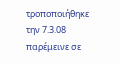τροποποιήθηκε την 7.3.08 παρέμεινε σε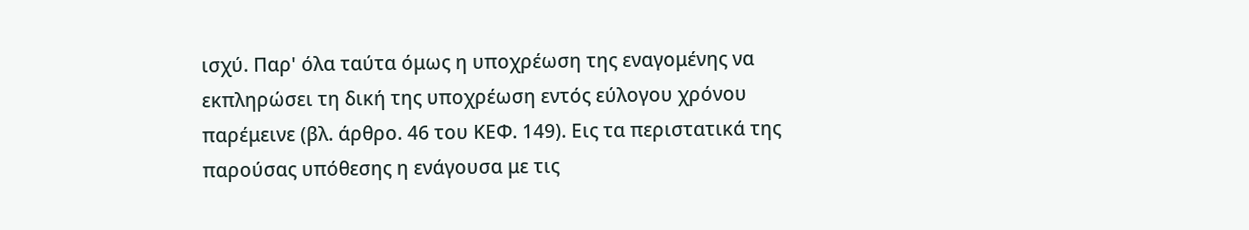ισχύ. Παρ' όλα ταύτα όμως η υποχρέωση της εναγομένης να εκπληρώσει τη δική της υποχρέωση εντός εύλογου χρόνου παρέμεινε (βλ. άρθρο. 46 του ΚΕΦ. 149). Εις τα περιστατικά της παρούσας υπόθεσης η ενάγουσα με τις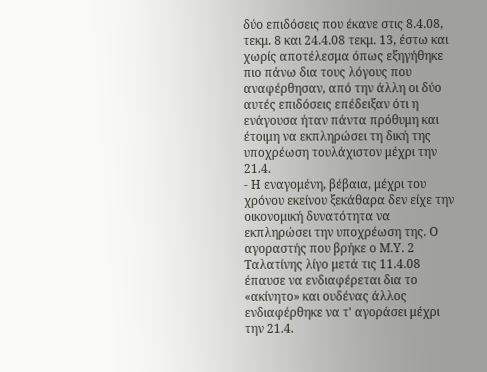δύο επιδόσεις που έκανε στις 8.4.08, τεκμ. 8 και 24.4.08 τεκμ. 13, έστω και χωρίς αποτέλεσμα όπως εξηγήθηκε πιο πάνω δια τους λόγους που αναφέρθησαν, από την άλλη οι δύο αυτές επιδόσεις επέδειξαν ότι η ενάγουσα ήταν πάντα πρόθυμη και έτοιμη να εκπληρώσει τη δική της υποχρέωση τουλάχιστον μέχρι την 21.4.
- Η εναγομένη, βέβαια, μέχρι του χρόνου εκείνου ξεκάθαρα δεν είχε την οικονομική δυνατότητα να εκπληρώσει την υποχρέωση της. Ο αγοραστής που βρήκε ο Μ.Υ. 2 Ταλατίνης λίγο μετά τις 11.4.08 έπαυσε να ενδιαφέρεται δια το «ακίνητο» και ουδένας άλλος ενδιαφέρθηκε να τ' αγοράσει μέχρι την 21.4.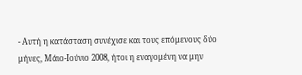- Αυτή η κατάσταση συνέχισε και τους επόμενους δύο μήνες, Μάιο-Ιούνιο 2008, ήτοι η εναγομένη να μην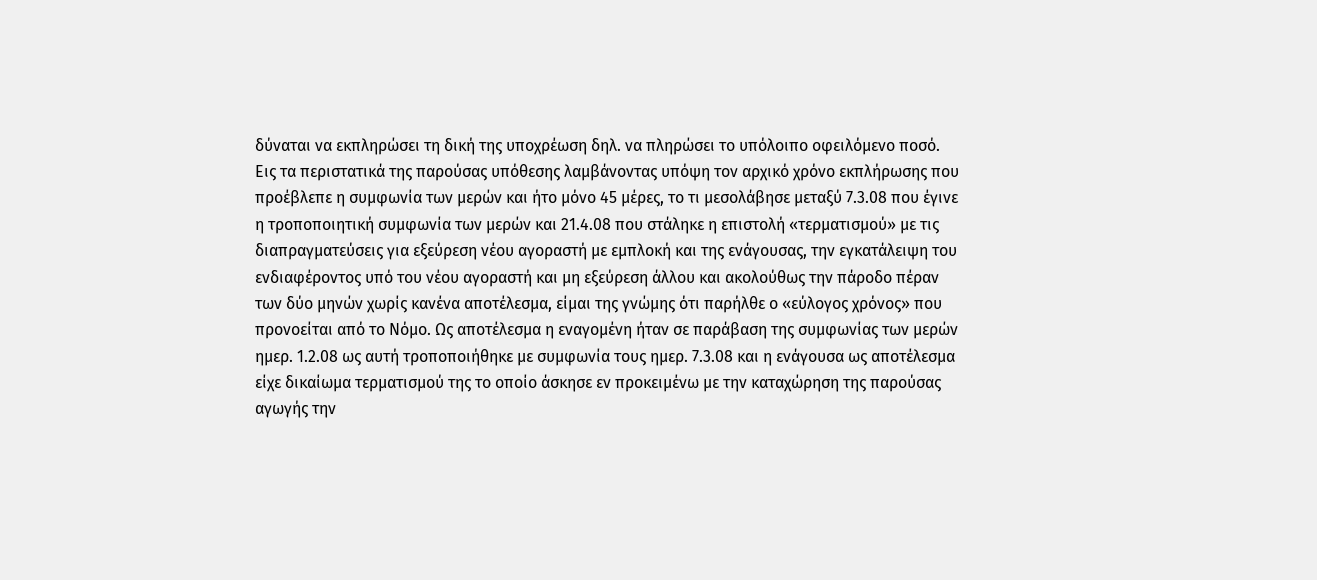δύναται να εκπληρώσει τη δική της υποχρέωση δηλ. να πληρώσει το υπόλοιπο οφειλόμενο ποσό. Εις τα περιστατικά της παρούσας υπόθεσης λαμβάνοντας υπόψη τον αρχικό χρόνο εκπλήρωσης που προέβλεπε η συμφωνία των μερών και ήτο μόνο 45 μέρες, το τι μεσολάβησε μεταξύ 7.3.08 που έγινε η τροποποιητική συμφωνία των μερών και 21.4.08 που στάληκε η επιστολή «τερματισμού» με τις διαπραγματεύσεις για εξεύρεση νέου αγοραστή με εμπλοκή και της ενάγουσας, την εγκατάλειψη του ενδιαφέροντος υπό του νέου αγοραστή και μη εξεύρεση άλλου και ακολούθως την πάροδο πέραν των δύο μηνών χωρίς κανένα αποτέλεσμα, είμαι της γνώμης ότι παρήλθε ο «εύλογος χρόνος» που προνοείται από το Νόμο. Ως αποτέλεσμα η εναγομένη ήταν σε παράβαση της συμφωνίας των μερών ημερ. 1.2.08 ως αυτή τροποποιήθηκε με συμφωνία τους ημερ. 7.3.08 και η ενάγουσα ως αποτέλεσμα είχε δικαίωμα τερματισμού της το οποίο άσκησε εν προκειμένω με την καταχώρηση της παρούσας αγωγής την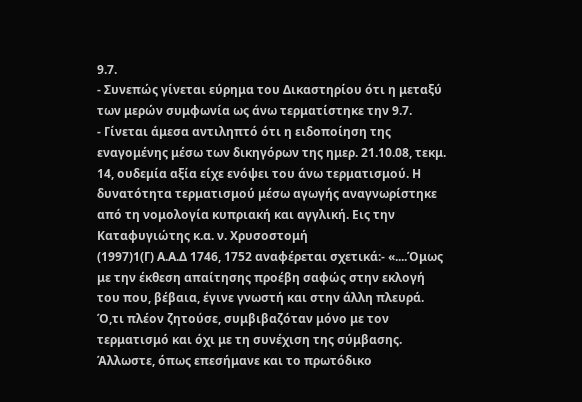9.7.
- Συνεπώς γίνεται εύρημα του Δικαστηρίου ότι η μεταξύ των μερών συμφωνία ως άνω τερματίστηκε την 9.7.
- Γίνεται άμεσα αντιληπτό ότι η ειδοποίηση της εναγομένης μέσω των δικηγόρων της ημερ. 21.10.08, τεκμ. 14, ουδεμία αξία είχε ενόψει του άνω τερματισμού. Η δυνατότητα τερματισμού μέσω αγωγής αναγνωρίστηκε από τη νομολογία κυπριακή και αγγλική. Εις την Καταφυγιώτης κ.α. ν. Χρυσοστομή
(1997)1(Γ) Α.Α.Δ 1746, 1752 αναφέρεται σχετικά:- «....Όμως με την έκθεση απαίτησης προέβη σαφώς στην εκλογή του που, βέβαια, έγινε γνωστή και στην άλλη πλευρά. Ό,τι πλέον ζητούσε, συμβιβαζόταν μόνο με τον τερματισμό και όχι με τη συνέχιση της σύμβασης. Άλλωστε, όπως επεσήμανε και το πρωτόδικο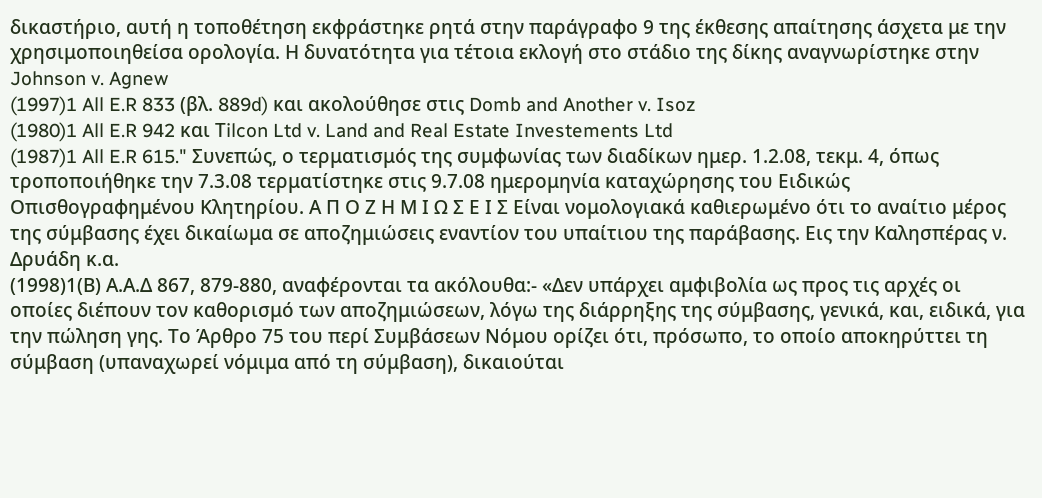δικαστήριο, αυτή η τοποθέτηση εκφράστηκε ρητά στην παράγραφο 9 της έκθεσης απαίτησης άσχετα με την χρησιμοποιηθείσα ορολογία. Η δυνατότητα για τέτοια εκλογή στο στάδιο της δίκης αναγνωρίστηκε στην Johnson v. Agnew
(1997)1 All E.R 833 (βλ. 889d) και ακολούθησε στις Domb and Another v. Isoz
(1980)1 All E.R 942 και Τilcon Ltd v. Land and Real Estate Investements Ltd
(1987)1 All E.R 615." Συνεπώς, ο τερματισμός της συμφωνίας των διαδίκων ημερ. 1.2.08, τεκμ. 4, όπως τροποποιήθηκε την 7.3.08 τερματίστηκε στις 9.7.08 ημερομηνία καταχώρησης του Ειδικώς Οπισθογραφημένου Κλητηρίου. Α Π Ο Ζ Η Μ Ι Ω Σ Ε Ι Σ Είναι νομολογιακά καθιερωμένο ότι το αναίτιο μέρος της σύμβασης έχει δικαίωμα σε αποζημιώσεις εναντίον του υπαίτιου της παράβασης. Εις την Καλησπέρας ν. Δρυάδη κ.α.
(1998)1(Β) Α.Α.Δ 867, 879-880, αναφέρονται τα ακόλουθα:- «Δεν υπάρχει αμφιβολία ως προς τις αρχές οι οποίες διέπουν τον καθορισμό των αποζημιώσεων, λόγω της διάρρηξης της σύμβασης, γενικά, και, ειδικά, για την πώληση γης. Το Άρθρο 75 του περί Συμβάσεων Νόμου ορίζει ότι, πρόσωπο, το οποίο αποκηρύττει τη σύμβαση (υπαναχωρεί νόμιμα από τη σύμβαση), δικαιούται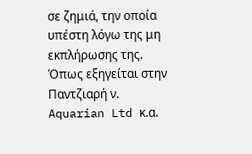σε ζημιά, την οποία υπέστη λόγω της μη εκπλήρωσης της. Όπως εξηγείται στην Παντζιαρή ν. Aquarian Ltd κ.α.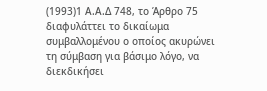(1993)1 Α.Α.Δ 748, το Άρθρο 75 διαφυλάττει το δικαίωμα συμβαλλομένου ο οποίος ακυρώνει τη σύμβαση για βάσιμο λόγο, να διεκδικήσει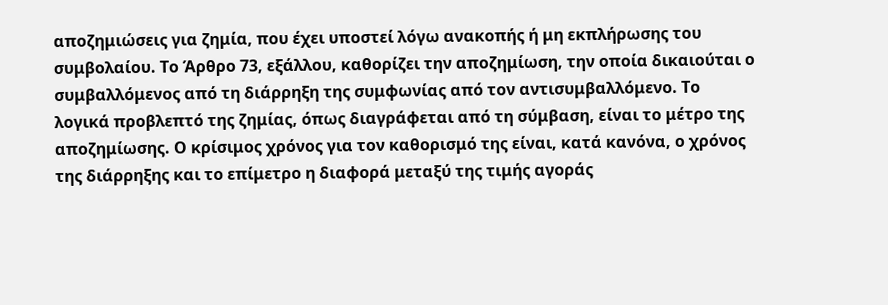αποζημιώσεις για ζημία, που έχει υποστεί λόγω ανακοπής ή μη εκπλήρωσης του συμβολαίου. Το Άρθρο 73, εξάλλου, καθορίζει την αποζημίωση, την οποία δικαιούται ο συμβαλλόμενος από τη διάρρηξη της συμφωνίας από τον αντισυμβαλλόμενο. Το λογικά προβλεπτό της ζημίας, όπως διαγράφεται από τη σύμβαση, είναι το μέτρο της αποζημίωσης. Ο κρίσιμος χρόνος για τον καθορισμό της είναι, κατά κανόνα, ο χρόνος της διάρρηξης και το επίμετρο η διαφορά μεταξύ της τιμής αγοράς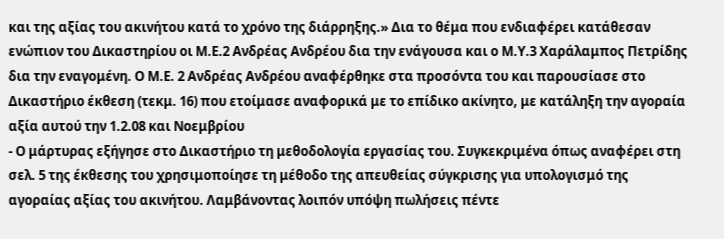και της αξίας του ακινήτου κατά το χρόνο της διάρρηξης.» Δια το θέμα που ενδιαφέρει κατάθεσαν ενώπιον του Δικαστηρίου οι Μ.Ε.2 Ανδρέας Ανδρέου δια την ενάγουσα και ο Μ.Υ.3 Χαράλαμπος Πετρίδης δια την εναγομένη. Ο Μ.Ε. 2 Ανδρέας Ανδρέου αναφέρθηκε στα προσόντα του και παρουσίασε στο Δικαστήριο έκθεση (τεκμ. 16) που ετοίμασε αναφορικά με το επίδικο ακίνητο, με κατάληξη την αγοραία αξία αυτού την 1.2.08 και Νοεμβρίου
- Ο μάρτυρας εξήγησε στο Δικαστήριο τη μεθοδολογία εργασίας του. Συγκεκριμένα όπως αναφέρει στη σελ. 5 της έκθεσης του χρησιμοποίησε τη μέθοδο της απευθείας σύγκρισης για υπολογισμό της αγοραίας αξίας του ακινήτου. Λαμβάνοντας λοιπόν υπόψη πωλήσεις πέντε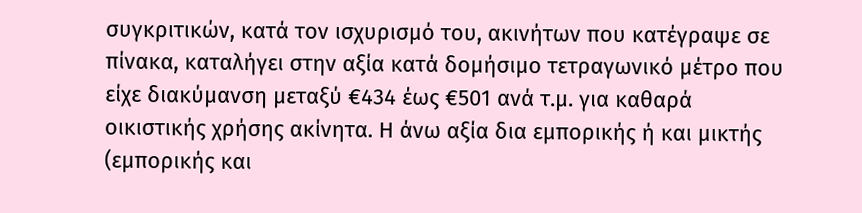συγκριτικών, κατά τον ισχυρισμό του, ακινήτων που κατέγραψε σε πίνακα, καταλήγει στην αξία κατά δομήσιμο τετραγωνικό μέτρο που είχε διακύμανση μεταξύ €434 έως €501 ανά τ.μ. για καθαρά οικιστικής χρήσης ακίνητα. Η άνω αξία δια εμπορικής ή και μικτής (εμπορικής και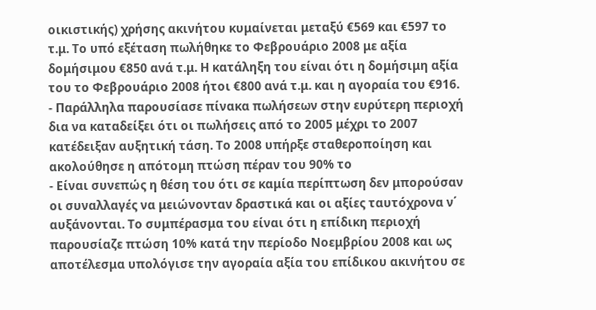οικιστικής) χρήσης ακινήτου κυμαίνεται μεταξύ €569 και €597 το τ.μ. Το υπό εξέταση πωλήθηκε το Φεβρουάριο 2008 με αξία δομήσιμου €850 ανά τ.μ. Η κατάληξη του είναι ότι η δομήσιμη αξία του το Φεβρουάριο 2008 ήτοι €800 ανά τ.μ. και η αγοραία του €916.
- Παράλληλα παρουσίασε πίνακα πωλήσεων στην ευρύτερη περιοχή δια να καταδείξει ότι οι πωλήσεις από το 2005 μέχρι το 2007 κατέδειξαν αυξητική τάση. Το 2008 υπήρξε σταθεροποίηση και ακολούθησε η απότομη πτώση πέραν του 90% το
- Είναι συνεπώς η θέση του ότι σε καμία περίπτωση δεν μπορούσαν οι συναλλαγές να μειώνονταν δραστικά και οι αξίες ταυτόχρονα ν΄ αυξάνονται. Το συμπέρασμα του είναι ότι η επίδικη περιοχή παρουσίαζε πτώση 10% κατά την περίοδο Νοεμβρίου 2008 και ως αποτέλεσμα υπολόγισε την αγοραία αξία του επίδικου ακινήτου σε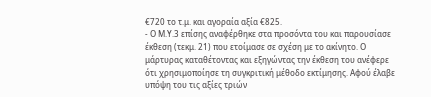€720 το τ.μ. και αγοραία αξία €825.
- Ο Μ.Υ.3 επίσης αναφέρθηκε στα προσόντα του και παρουσίασε έκθεση (τεκμ. 21) που ετοίμασε σε σχέση με το ακίνητο. Ο μάρτυρας καταθέτοντας και εξηγώντας την έκθεση του ανέφερε ότι χρησιμοποίησε τη συγκριτική μέθοδο εκτίμησης. Αφού έλαβε υπόψη του τις αξίες τριών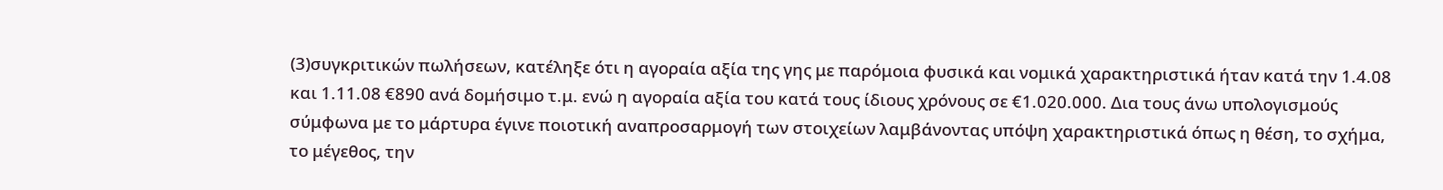(3)συγκριτικών πωλήσεων, κατέληξε ότι η αγοραία αξία της γης με παρόμοια φυσικά και νομικά χαρακτηριστικά ήταν κατά την 1.4.08 και 1.11.08 €890 ανά δομήσιμο τ.μ. ενώ η αγοραία αξία του κατά τους ίδιους χρόνους σε €1.020.000. Δια τους άνω υπολογισμούς σύμφωνα με το μάρτυρα έγινε ποιοτική αναπροσαρμογή των στοιχείων λαμβάνοντας υπόψη χαρακτηριστικά όπως η θέση, το σχήμα, το μέγεθος, την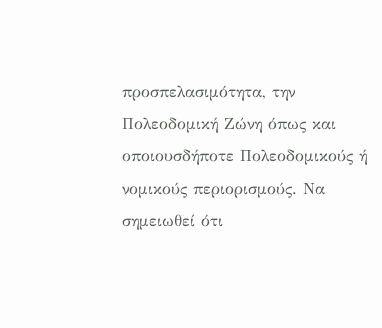προσπελασιμότητα, την Πολεοδομική Ζώνη όπως και οποιουσδήποτε Πολεοδομικούς ή νομικούς περιορισμούς. Να σημειωθεί ότι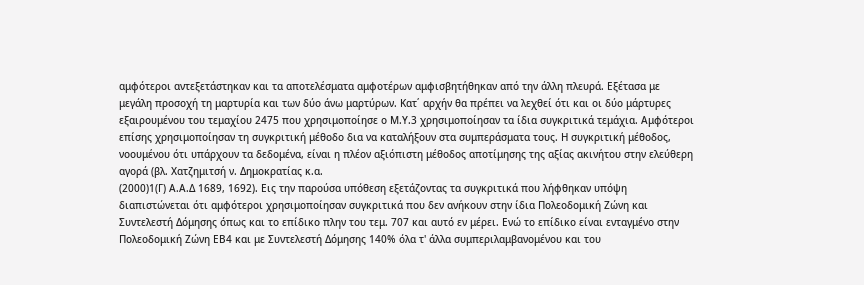αμφότεροι αντεξετάστηκαν και τα αποτελέσματα αμφοτέρων αμφισβητήθηκαν από την άλλη πλευρά. Εξέτασα με μεγάλη προσοχή τη μαρτυρία και των δύο άνω μαρτύρων. Κατ΄ αρχήν θα πρέπει να λεχθεί ότι και οι δύο μάρτυρες εξαιρουμένου του τεμαχίου 2475 που χρησιμοποίησε ο Μ.Υ.3 χρησιμοποίησαν τα ίδια συγκριτικά τεμάχια. Αμφότεροι επίσης χρησιμοποίησαν τη συγκριτική μέθοδο δια να καταλήξουν στα συμπεράσματα τους. Η συγκριτική μέθοδος, νοουμένου ότι υπάρχουν τα δεδομένα, είναι η πλέον αξιόπιστη μέθοδος αποτίμησης της αξίας ακινήτου στην ελεύθερη αγορά (βλ. Χατζημιτσή ν. Δημοκρατίας κ.α.
(2000)1(Γ) Α.Α.Δ 1689, 1692). Εις την παρούσα υπόθεση εξετάζοντας τα συγκριτικά που λήφθηκαν υπόψη διαπιστώνεται ότι αμφότεροι χρησιμοποίησαν συγκριτικά που δεν ανήκουν στην ίδια Πολεοδομική Ζώνη και Συντελεστή Δόμησης όπως και το επίδικο πλην του τεμ. 707 και αυτό εν μέρει. Ενώ το επίδικο είναι ενταγμένο στην Πολεοδομική Ζώνη ΕΒ4 και με Συντελεστή Δόμησης 140% όλα τ' άλλα συμπεριλαμβανομένου και του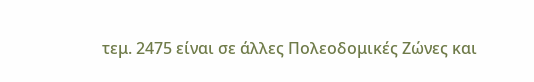τεμ. 2475 είναι σε άλλες Πολεοδομικές Ζώνες και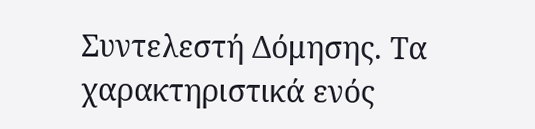Συντελεστή Δόμησης. Τα χαρακτηριστικά ενός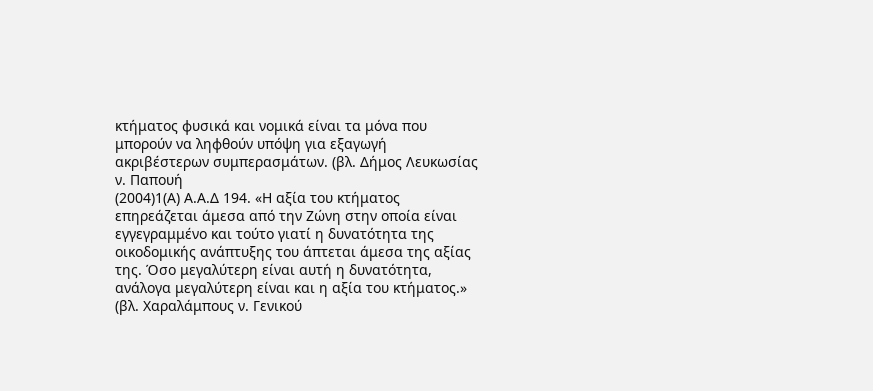κτήματος φυσικά και νομικά είναι τα μόνα που μπορούν να ληφθούν υπόψη για εξαγωγή ακριβέστερων συμπερασμάτων. (βλ. Δήμος Λευκωσίας ν. Παπουή
(2004)1(Α) Α.Α.Δ 194. «Η αξία του κτήματος επηρεάζεται άμεσα από την Ζώνη στην οποία είναι εγγεγραμμένο και τούτο γιατί η δυνατότητα της οικοδομικής ανάπτυξης του άπτεται άμεσα της αξίας της. Όσο μεγαλύτερη είναι αυτή η δυνατότητα, ανάλογα μεγαλύτερη είναι και η αξία του κτήματος.» (βλ. Χαραλάμπους ν. Γενικού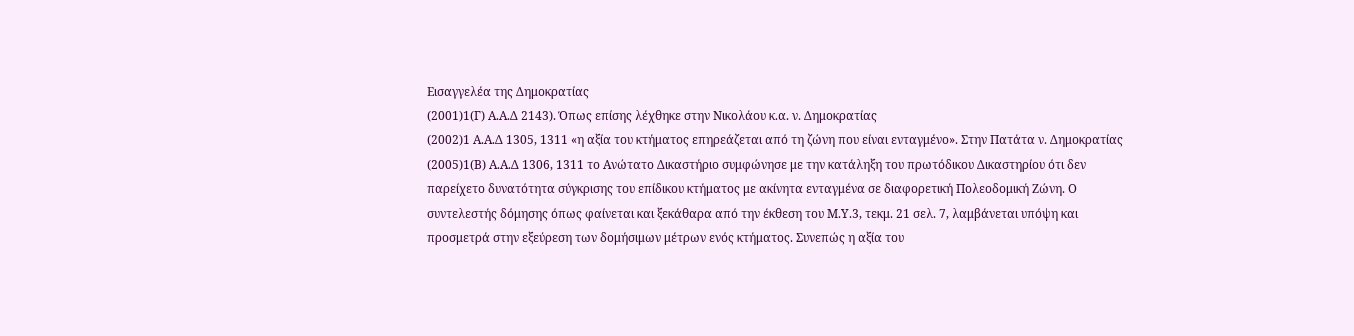Εισαγγελέα της Δημοκρατίας
(2001)1(Γ) Α.Α.Δ 2143). Όπως επίσης λέχθηκε στην Νικολάου κ.α. ν. Δημοκρατίας
(2002)1 Α.Α.Δ 1305, 1311 «η αξία του κτήματος επηρεάζεται από τη ζώνη που είναι ενταγμένο». Στην Πατάτα ν. Δημοκρατίας
(2005)1(Β) Α.Α.Δ 1306, 1311 το Ανώτατο Δικαστήριο συμφώνησε με την κατάληξη του πρωτόδικου Δικαστηρίου ότι δεν παρείχετο δυνατότητα σύγκρισης του επίδικου κτήματος με ακίνητα ενταγμένα σε διαφορετική Πολεοδομική Ζώνη. Ο συντελεστής δόμησης όπως φαίνεται και ξεκάθαρα από την έκθεση του Μ.Υ.3, τεκμ. 21 σελ. 7, λαμβάνεται υπόψη και προσμετρά στην εξεύρεση των δομήσιμων μέτρων ενός κτήματος. Συνεπώς η αξία του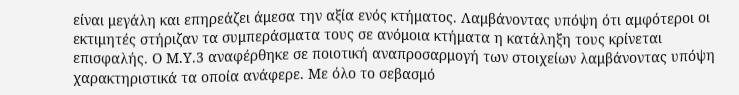είναι μεγάλη και επηρεάζει άμεσα την αξία ενός κτήματος. Λαμβάνοντας υπόψη ότι αμφότεροι οι εκτιμητές στήριζαν τα συμπεράσματα τους σε ανόμοια κτήματα η κατάληξη τους κρίνεται επισφαλής. Ο Μ.Υ.3 αναφέρθηκε σε ποιοτική αναπροσαρμογή των στοιχείων λαμβάνοντας υπόψη χαρακτηριστικά τα οποία ανάφερε. Με όλο το σεβασμό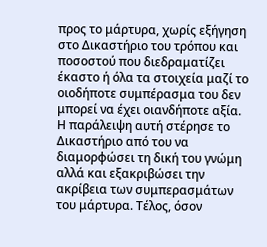προς το μάρτυρα, χωρίς εξήγηση στο Δικαστήριο του τρόπου και ποσοστού που διεδραματίζει έκαστο ή όλα τα στοιχεία μαζί το οιοδήποτε συμπέρασμα του δεν μπορεί να έχει οιανδήποτε αξία. Η παράλειψη αυτή στέρησε το Δικαστήριο από του να διαμορφώσει τη δική του γνώμη αλλά και εξακριβώσει την ακρίβεια των συμπερασμάτων του μάρτυρα. Τέλος, όσον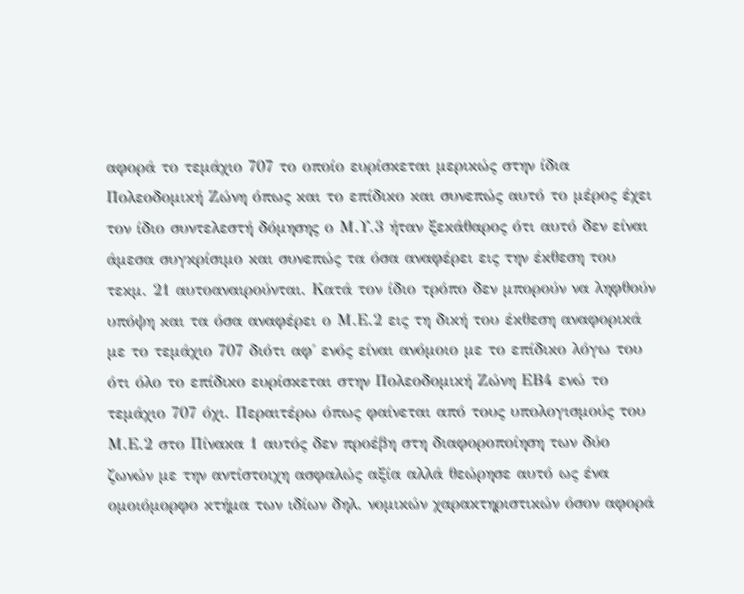αφορά το τεμάχιο 707 το οποίο ευρίσκεται μερικώς στην ίδια Πολεοδομική Ζώνη όπως και το επίδικο και συνεπώς αυτό το μέρος έχει τον ίδιο συντελεστή δόμησης ο Μ.Υ.3 ήταν ξεκάθαρος ότι αυτό δεν είναι άμεσα συγκρίσιμο και συνεπώς τα όσα αναφέρει εις την έκθεση του τεκμ. 21 αυτοαναιρούνται. Κατά τον ίδιο τρόπο δεν μπορούν να ληφθούν υπόψη και τα όσα αναφέρει ο Μ.Ε.2 εις τη δική του έκθεση αναφορικά με το τεμάχιο 707 διότι αφ΄ ενός είναι ανόμοιο με το επίδικο λόγω του ότι όλο το επίδικο ευρίσκεται στην Πολεοδομική Ζώνη ΕΒ4 ενώ το τεμάχιο 707 όχι. Περαιτέρω όπως φαίνεται από τους υπολογισμούς του Μ.Ε.2 στο Πίνακα 1 αυτός δεν προέβη στη διαφοροποίηση των δύο ζωνών με την αντίστοιχη ασφαλώς αξία αλλά θεώρησε αυτό ως ένα ομοιόμορφο κτήμα των ιδίων δηλ. νομικών χαρακτηριστικών όσον αφορά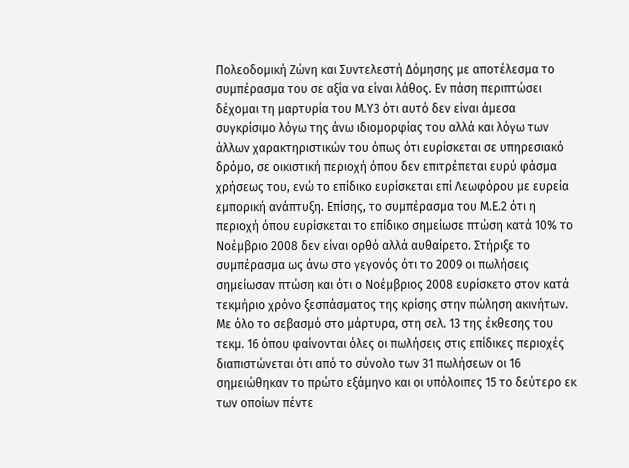Πολεοδομική Ζώνη και Συντελεστή Δόμησης με αποτέλεσμα το συμπέρασμα του σε αξία να είναι λάθος. Εν πάση περιπτώσει δέχομαι τη μαρτυρία του Μ.Υ3 ότι αυτό δεν είναι άμεσα συγκρίσιμο λόγω της άνω ιδιομορφίας του αλλά και λόγω των άλλων χαρακτηριστικών του όπως ότι ευρίσκεται σε υπηρεσιακό δρόμο, σε οικιστική περιοχή όπου δεν επιτρέπεται ευρύ φάσμα χρήσεως του, ενώ το επίδικο ευρίσκεται επί Λεωφόρου με ευρεία εμπορική ανάπτυξη. Επίσης, το συμπέρασμα του Μ.Ε.2 ότι η περιοχή όπου ευρίσκεται το επίδικο σημείωσε πτώση κατά 10% το Νοέμβριο 2008 δεν είναι ορθό αλλά αυθαίρετο. Στήριξε το συμπέρασμα ως άνω στο γεγονός ότι το 2009 οι πωλήσεις σημείωσαν πτώση και ότι ο Νοέμβριος 2008 ευρίσκετο στον κατά τεκμήριο χρόνο ξεσπάσματος της κρίσης στην πώληση ακινήτων. Με όλο το σεβασμό στο μάρτυρα, στη σελ. 13 της έκθεσης του τεκμ. 16 όπου φαίνονται όλες οι πωλήσεις στις επίδικες περιοχές διαπιστώνεται ότι από το σύνολο των 31 πωλήσεων οι 16 σημειώθηκαν το πρώτο εξάμηνο και οι υπόλοιπες 15 το δεύτερο εκ των οποίων πέντε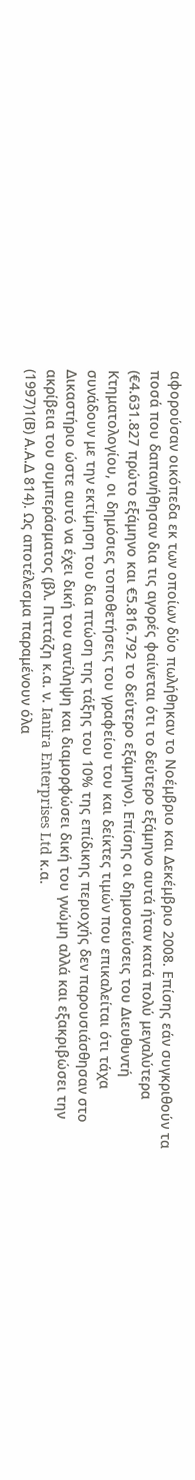αφορούσαν οικόπεδα εκ των οποίων δύο πωλήθηκαν το Νοέμβριο και Δεκέμβριο 2008. Επίσης εάν συγκριθούν τα ποσά που δαπανήθησαν δια τις αγορές φαίνεται ότι το δεύτερο εξάμηνο αυτά ήταν κατά πολύ μεγαλύτερα (€4.631.827 πρώτο εξάμηνο και €5.816.792 το δεύτερο εξάμηνο). Επίσης οι δημοσιεύσεις του Διευθυντή Κτηματολογίου, οι δημόσιες τοποθετήσεις του γραφείου του και δείκτες τιμών που επικαλείται ότι τάχα συνάδουν με την εκτίμηση του δια πτώση της τάξης του 10% της επίδικης περιοχής δεν παρουσιάσθησαν στο Δικαστήριο ώστε αυτό να έχει δική του αντίληψη και διαμορφώσει δική του γνώμη αλλά και εξακριβώσει την ακρίβεια του συμπεράσματος (βλ. Πιττάζη κ.α. ν. Ianira Enterprises Ltd κ.α.
(1997)1(Β) Α.Α.Δ 814). Ως αποτέλεσμα παραμένουν όλα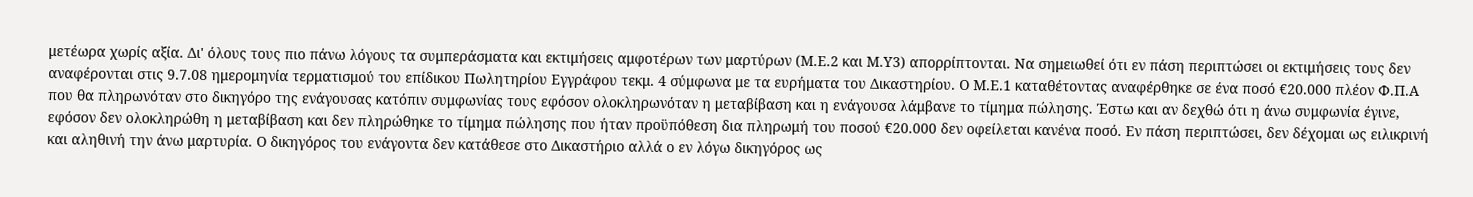μετέωρα χωρίς αξία. Δι' όλους τους πιο πάνω λόγους τα συμπεράσματα και εκτιμήσεις αμφοτέρων των μαρτύρων (Μ.Ε.2 και Μ.Υ3) απορρίπτονται. Να σημειωθεί ότι εν πάση περιπτώσει οι εκτιμήσεις τους δεν αναφέρονται στις 9.7.08 ημερομηνία τερματισμού του επίδικου Πωλητηρίου Εγγράφου τεκμ. 4 σύμφωνα με τα ευρήματα του Δικαστηρίου. Ο Μ.Ε.1 καταθέτοντας αναφέρθηκε σε ένα ποσό €20.000 πλέον Φ.Π.Α που θα πληρωνόταν στο δικηγόρο της ενάγουσας κατόπιν συμφωνίας τους εφόσον ολοκληρωνόταν η μεταβίβαση και η ενάγουσα λάμβανε το τίμημα πώλησης. Έστω και αν δεχθώ ότι η άνω συμφωνία έγινε, εφόσον δεν ολοκληρώθη η μεταβίβαση και δεν πληρώθηκε το τίμημα πώλησης που ήταν προϋπόθεση δια πληρωμή του ποσού €20.000 δεν οφείλεται κανένα ποσό. Εν πάση περιπτώσει, δεν δέχομαι ως ειλικρινή και αληθινή την άνω μαρτυρία. Ο δικηγόρος του ενάγοντα δεν κατάθεσε στο Δικαστήριο αλλά ο εν λόγω δικηγόρος ως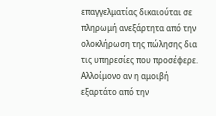επαγγελματίας δικαιούται σε πληρωμή ανεξάρτητα από την ολοκλήρωση της πώλησης δια τις υπηρεσίες που προσέφερε. Αλλοίμονο αν η αμοιβή εξαρτάτο από την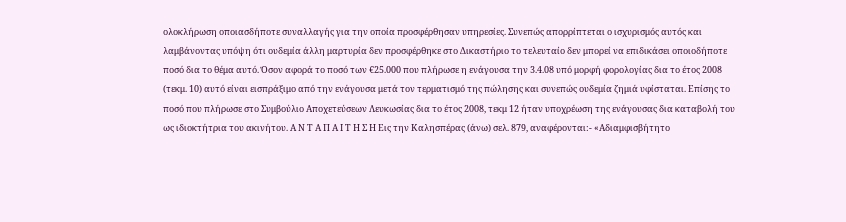ολοκλήρωση οποιασδήποτε συναλλαγής για την οποία προσφέρθησαν υπηρεσίες. Συνεπώς απορρίπτεται ο ισχυρισμός αυτός και λαμβάνοντας υπόψη ότι ουδεμία άλλη μαρτυρία δεν προσφέρθηκε στο Δικαστήριο το τελευταίο δεν μπορεί να επιδικάσει οποιοδήποτε ποσό δια το θέμα αυτό. Όσον αφορά το ποσό των €25.000 που πλήρωσε η ενάγουσα την 3.4.08 υπό μορφή φορολογίας δια το έτος 2008 (τεκμ. 10) αυτό είναι εισπράξιμο από την ενάγουσα μετά τον τερματισμό της πώλησης και συνεπώς ουδεμία ζημιά υφίσταται. Επίσης το ποσό που πλήρωσε στο Συμβούλιο Αποχετεύσεων Λευκωσίας δια το έτος 2008, τεκμ 12 ήταν υποχρέωση της ενάγουσας δια καταβολή του ως ιδιοκτήτρια του ακινήτου. Α Ν Τ Α Π Α Ι Τ Η Σ Η Εις την Καλησπέρας (άνω) σελ. 879, αναφέρονται:- «Αδιαμφισβήτητο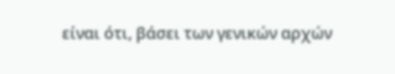είναι ότι, βάσει των γενικών αρχών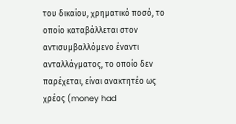του δικαίου, χρηματικό ποσό, το οποίο καταβάλλεται στον αντισυμβαλλόμενο έναντι ανταλλάγματος, το οποίο δεν παρέχεται, είναι ανακτητέο ως χρέος (money had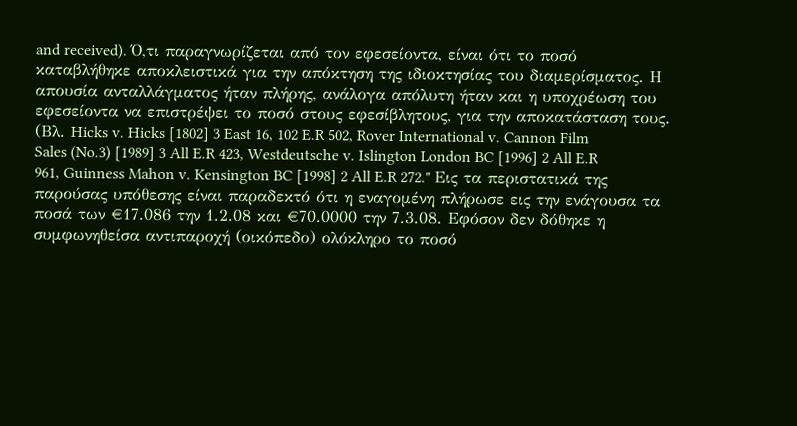and received). Ό,τι παραγνωρίζεται από τον εφεσείοντα, είναι ότι το ποσό καταβλήθηκε αποκλειστικά για την απόκτηση της ιδιοκτησίας του διαμερίσματος. Η απουσία ανταλλάγματος ήταν πλήρης, ανάλογα απόλυτη ήταν και η υποχρέωση του εφεσείοντα να επιστρέψει το ποσό στους εφεσίβλητους, για την αποκατάσταση τους. (Βλ. Hicks v. Hicks [1802] 3 East 16, 102 E.R 502, Rover International v. Cannon Film Sales (No.3) [1989] 3 All E.R 423, Westdeutsche v. Islington London BC [1996] 2 All E.R 961, Guinness Mahon v. Kensington BC [1998] 2 All E.R 272." Εις τα περιστατικά της παρούσας υπόθεσης είναι παραδεκτό ότι η εναγομένη πλήρωσε εις την ενάγουσα τα ποσά των €17.086 την 1.2.08 και €70.0000 την 7.3.08. Εφόσον δεν δόθηκε η συμφωνηθείσα αντιπαροχή (οικόπεδο) ολόκληρο το ποσό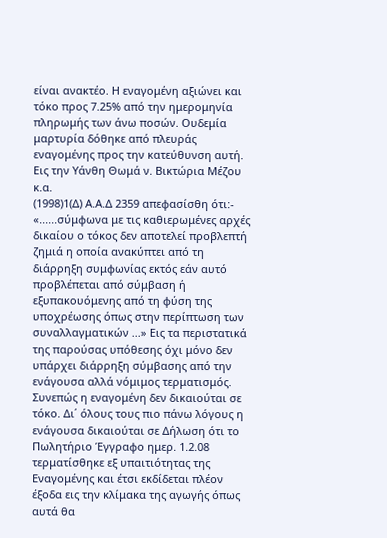είναι ανακτέο. Η εναγομένη αξιώνει και τόκο προς 7.25% από την ημερομηνία πληρωμής των άνω ποσών. Ουδεμία μαρτυρία δόθηκε από πλευράς εναγομένης προς την κατεύθυνση αυτή. Εις την Υάνθη Θωμά ν. Βικτώρια Μέζου κ.α.
(1998)1(Δ) Α.Α.Δ 2359 απεφασίσθη ότι:- «......σύμφωνα με τις καθιερωμένες αρχές δικαίου ο τόκος δεν αποτελεί προβλεπτή ζημιά η οποία ανακύπτει από τη διάρρηξη συμφωνίας εκτός εάν αυτό προβλέπεται από σύμβαση ή εξυπακουόμενης από τη φύση της υποχρέωσης όπως στην περίπτωση των συναλλαγματικών ...» Εις τα περιστατικά της παρούσας υπόθεσης όχι μόνο δεν υπάρχει διάρρηξη σύμβασης από την ενάγουσα αλλά νόμιμος τερματισμός. Συνεπώς η εναγομένη δεν δικαιούται σε τόκο. Δι΄ όλους τους πιο πάνω λόγους η ενάγουσα δικαιούται σε Δήλωση ότι το Πωλητήριο Έγγραφο ημερ. 1.2.08 τερματίσθηκε εξ υπαιτιότητας της Εναγομένης και έτσι εκδίδεται πλέον έξοδα εις την κλίμακα της αγωγής όπως αυτά θα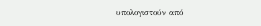υπολογιστούν από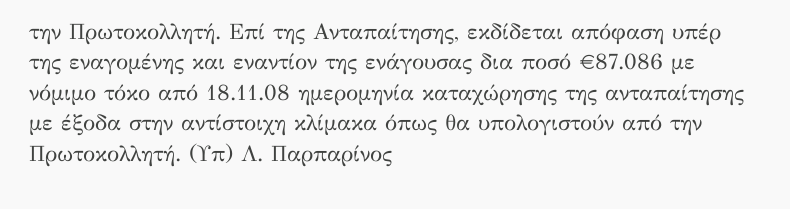την Πρωτοκολλητή. Επί της Ανταπαίτησης, εκδίδεται απόφαση υπέρ της εναγομένης και εναντίον της ενάγουσας δια ποσό €87.086 με νόμιμο τόκο από 18.11.08 ημερομηνία καταχώρησης της ανταπαίτησης με έξοδα στην αντίστοιχη κλίμακα όπως θα υπολογιστούν από την Πρωτοκολλητή. (Υπ) Λ. Παρπαρίνος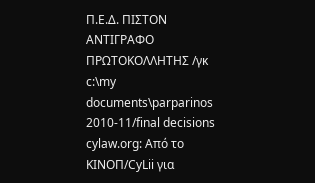Π.Ε.Δ. ΠΙΣΤΟΝ ΑΝΤΙΓΡΑΦΟ ΠΡΩΤΟΚΟΛΛΗΤΗΣ /γκ c:\my documents\parparinos 2010-11/final decisions cylaw.org: Από το ΚΙΝOΠ/CyLii για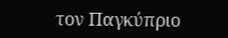τον Παγκύπριο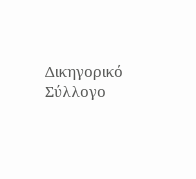Δικηγορικό Σύλλογο